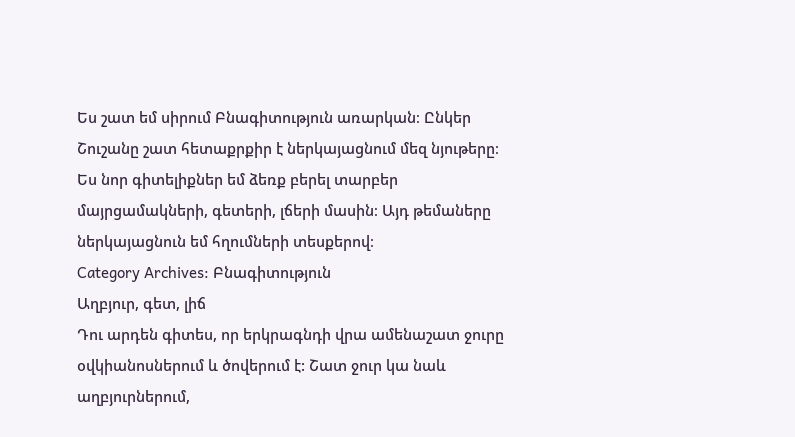Ես շատ եմ սիրում Բնագիտություն առարկան։ Ընկեր Շուշանը շատ հետաքրքիր է ներկայացնում մեզ նյութերը։ Ես նոր գիտելիքներ եմ ձեռք բերել տարբեր մայրցամակների, գետերի, լճերի մասին։ Այդ թեմաները ներկայացնուն եմ հղումների տեսքերով։
Category Archives: Բնագիտություն
Աղբյուր, գետ, լիճ
Դու արդեն գիտես, որ երկրագնդի վրա ամենաշատ ջուրը օվկիանոսներում և ծովերում է: Շատ ջուր կա նաև աղբյուրներում,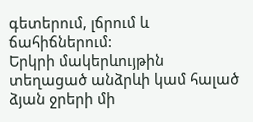գետերում, լճրում և ճահիճներում:
Երկրի մակերևույթին տեղացած անձրևի կամ հալած ձյան ջրերի մի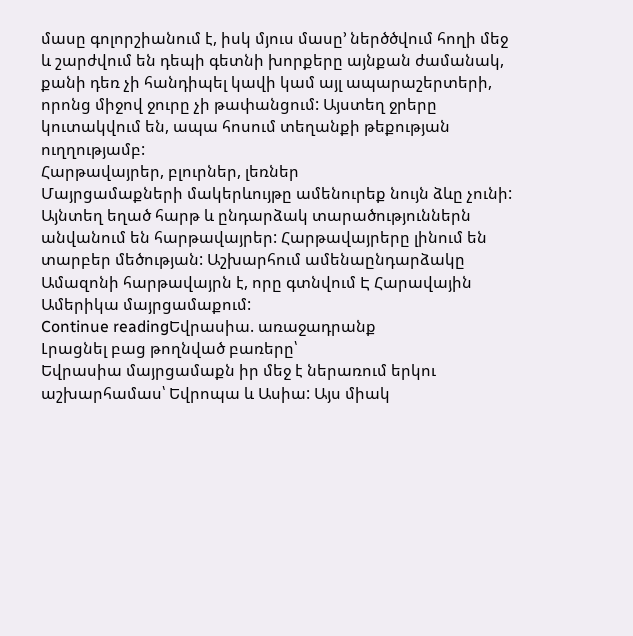մասը գոլորշիանում է, իսկ մյուս մասը’ ներծծվում հողի մեջ և շարժվում են դեպի գետնի խորքերը այնքան ժամանակ, քանի դեռ չի հանդիպել կավի կամ այլ ապարաշերտերի, որոնց միջով ջուրը չի թափանցում: Այստեղ ջրերը կուտակվում են, ապա հոսում տեղանքի թեքության ուղղությամբ:
Հարթավայրեր, բլուրներ, լեռներ
Մայրցամաքների մակերևույթը ամենուրեք նույն ձևը չունի: Այնտեղ եղած հարթ և ընդարձակ տարածություններն անվանում են հարթավայրեր: Հարթավայրերը լինում են տարբեր մեծության: Աշխարհում ամենաընդարձակը Ամազոնի հարթավայրն է, որը գտնվում Է Հարավային Ամերիկա մայրցամաքում:
Continue readingԵվրասիա. առաջադրանք
Լրացնել բաց թողնված բառերը՝
Եվրասիա մայրցամաքն իր մեջ է ներառում երկու աշխարհամաս՝ Եվրոպա և Ասիա: Այս միակ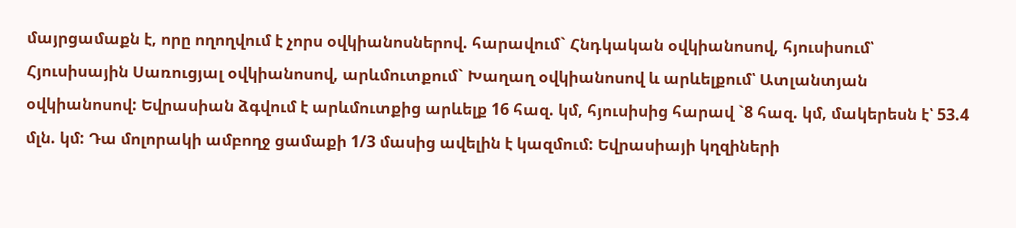մայրցամաքն է, որը ողողվում է չորս օվկիանոսներով. հարավում` Հնդկական օվկիանոսով, հյուսիսում՝ Հյուսիսային Սառուցյալ օվկիանոսով, արևմուտքում` Խաղաղ օվկիանոսով և արևելքում՝ Ատլանտյան օվկիանոսով: Եվրասիան ձգվում է արևմուտքից արևելք 16 հազ. կմ, հյուսիսից հարավ `8 հազ. կմ, մակերեսն է՝ 53.4 մլն. կմ: Դա մոլորակի ամբողջ ցամաքի 1/3 մասից ավելին է կազմում: Եվրասիայի կղզիների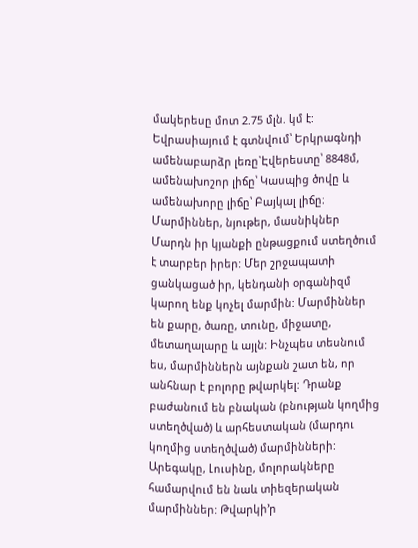մակերեսը մոտ 2.75 մլն. կմ է: Եվրասիայում է գտնվում՝ Երկրագնդի ամենաբարձր լեռը`Էվերեստը՝ 8848մ, ամենախոշոր լիճը՝ Կասպից ծովը և ամենախորը լիճը՝ Բայկալ լիճը։
Մարմիններ, նյութեր, մասնիկներ
Մարդն իր կյանքի ընթացքում ստեղծում է տարբեր իրեր: Մեր շրջապատի ցանկացած իր, կենդանի օրգանիզմ կարող ենք կոչել մարմին: Մարմիններ են քարը, ծառը, տունը, միջատը, մետաղալարը և այլն: Ինչպես տեսնում ես, մարմիններն այնքան շատ են, որ անհնար է բոլորը թվարկել: Դրանք բաժանում են բնական (բնության կողմից ստեղծված) և արհեստական (մարդու կողմից ստեղծված) մարմինների: Արեգակը, Լուսինը, մոլորակները համարվում են նաև տիեզերական մարմիններ: Թվարկի’ր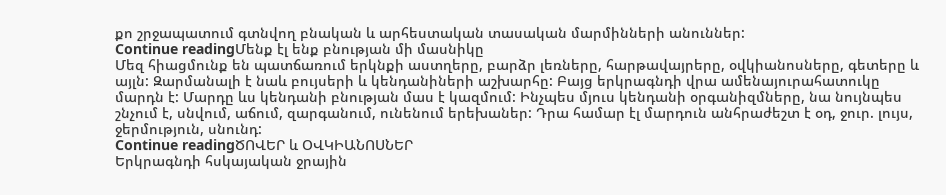քո շրջապատում գտնվող բնական և արհեստական տասական մարմինների անուններ:
Continue readingՄենք էլ ենք բնության մի մասնիկը
Մեզ հիացմունք են պատճառում երկնքի աստղերը, բարձր լեռները, հարթավայրերը, օվկիանոսները, գետերը և այլն: Զարմանալի է նաև բույսերի և կենդանիների աշխարհը: Բայց երկրագնդի վրա ամենայուրահատուկը մարդն է: Մարդը ևս կենդանի բնության մաս է կազմում: Ինչպես մյուս կենդանի օրգանիզմները, նա նույնպես շնչում է, սնվում, աճում, զարգանում, ունենում երեխաներ: Դրա համար էլ մարդուն անհրաժեշտ է օդ, ջուր. լույս, ջերմություն, սնունդ:
Continue readingԾՈՎԵՐ և ՕՎԿԻԱՆՈՍՆԵՐ
Երկրագնդի հսկայական ջրային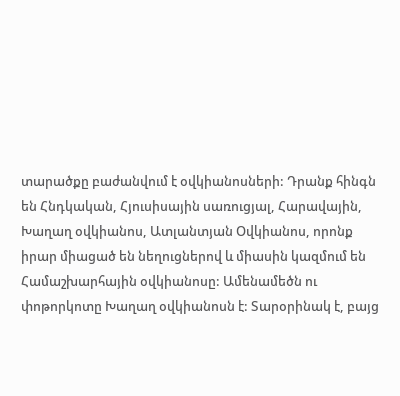տարածքը բաժանվում է օվկիանոսների: Դրանք հինգն են Հնդկական, Հյուսիսային սառուցյալ, Հարավային, Խաղաղ օվկիանոս, Ատլանտյան Օվկիանոս, որոնք իրար միացած են նեղուցներով և միասին կազմում են Համաշխարհային օվկիանոսը: Ամենամեծն ու փոթորկոտը Խաղաղ օվկիանոսն է: Տարօրինակ է, բայց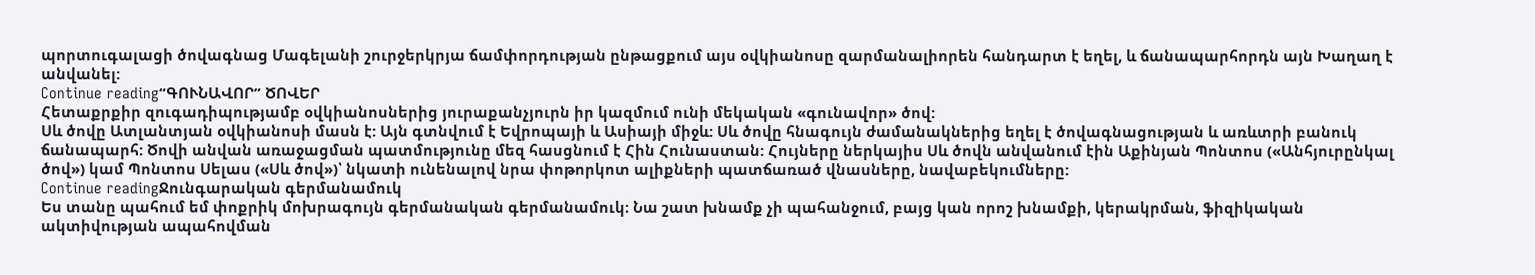պորտուգալացի ծովագնաց Մագելանի շուրջերկրյա ճամփորդության ընթացքում այս օվկիանոսը զարմանալիորեն հանդարտ է եղել, և ճանապարհորդն այն Խաղաղ է անվանել:
Continue reading“ԳՈՒՆԱՎՈՐ” ԾՈՎԵՐ
Հետաքրքիր զուգադիպությամբ օվկիանոսներից յուրաքանչյուրն իր կազմում ունի մեկական «գունավոր» ծով:
Սև ծովը Ատլանտյան օվկիանոսի մասն է: Այն գտնվում է Եվրոպայի և Ասիայի միջև: Սև ծովը հնագույն ժամանակներից եղել է ծովագնացության և առևտրի բանուկ ճանապարհ: Ծովի անվան առաջացման պատմությունը մեզ հասցնում է Հին Հունաստան: Հույները ներկայիս Սև ծովն անվանում էին Աքինյան Պոնտոս («Անհյուրընկալ ծով») կամ Պոնտոս Սելաս («Սև ծով»)՝ նկատի ունենալով նրա փոթորկոտ ալիքների պատճառած վնասները, նավաբեկումները:
Continue readingՋունգարական գերմանամուկ
Ես տանը պահում եմ փոքրիկ մոխրագույն գերմանական գերմանամուկ։ Նա շատ խնամք չի պահանջում, բայց կան որոշ խնամքի, կերակրման, ֆիզիկական ակտիվության ապահովման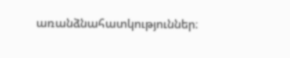առանձնահատկություններ։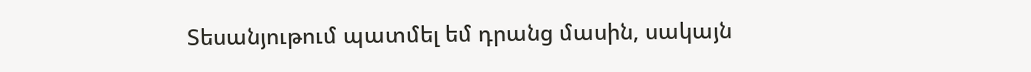Տեսանյութում պատմել եմ դրանց մասին, սակայն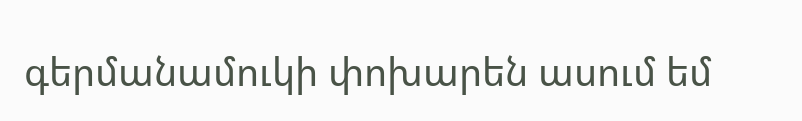գերմանամուկի փոխարեն ասում եմ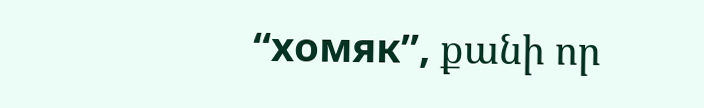“хомяк”, քանի որ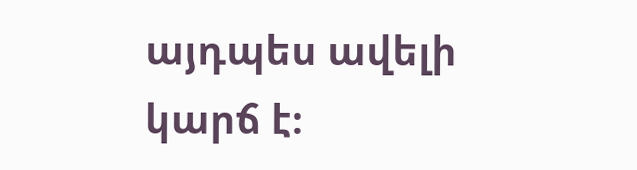այդպես ավելի կարճ է։